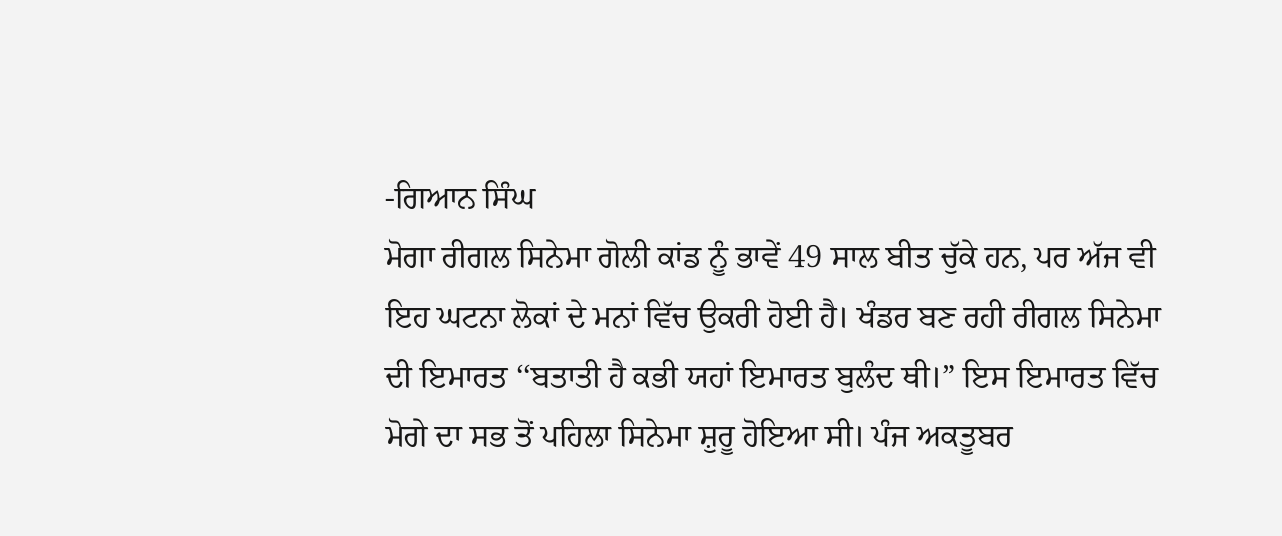-ਗਿਆਨ ਸਿੰਘ
ਮੋਗਾ ਰੀਗਲ ਸਿਨੇਮਾ ਗੋਲੀ ਕਾਂਡ ਨੂੰ ਭਾਵੇਂ 49 ਸਾਲ ਬੀਤ ਚੁੱਕੇ ਹਨ, ਪਰ ਅੱਜ ਵੀ ਇਹ ਘਟਨਾ ਲੋਕਾਂ ਦੇ ਮਨਾਂ ਵਿੱਚ ਉਕਰੀ ਹੋਈ ਹੈ। ਖੰਡਰ ਬਣ ਰਹੀ ਰੀਗਲ ਸਿਨੇਮਾ ਦੀ ਇਮਾਰਤ ‘‘ਬਤਾਤੀ ਹੈ ਕਭੀ ਯਹਾਂ ਇਮਾਰਤ ਬੁਲੰਦ ਥੀ।” ਇਸ ਇਮਾਰਤ ਵਿੱਚ ਮੋਗੇ ਦਾ ਸਭ ਤੋਂ ਪਹਿਲਾ ਸਿਨੇਮਾ ਸ਼ੁਰੂ ਹੋਇਆ ਸੀ। ਪੰਜ ਅਕਤੂਬਰ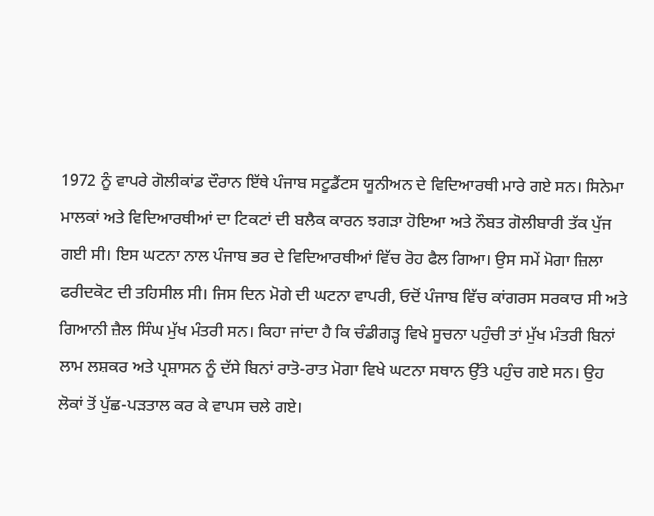1972 ਨੂੰ ਵਾਪਰੇ ਗੋਲੀਕਾਂਡ ਦੌਰਾਨ ਇੱਥੇ ਪੰਜਾਬ ਸਟੂਡੈਂਟਸ ਯੂਨੀਅਨ ਦੇ ਵਿਦਿਆਰਥੀ ਮਾਰੇ ਗਏ ਸਨ। ਸਿਨੇਮਾ ਮਾਲਕਾਂ ਅਤੇ ਵਿਦਿਆਰਥੀਆਂ ਦਾ ਟਿਕਟਾਂ ਦੀ ਬਲੈਕ ਕਾਰਨ ਝਗੜਾ ਹੋਇਆ ਅਤੇ ਨੌਬਤ ਗੋਲੀਬਾਰੀ ਤੱਕ ਪੁੱਜ ਗਈ ਸੀ। ਇਸ ਘਟਨਾ ਨਾਲ ਪੰਜਾਬ ਭਰ ਦੇ ਵਿਦਿਆਰਥੀਆਂ ਵਿੱਚ ਰੋਹ ਫੈਲ ਗਿਆ। ਉਸ ਸਮੇਂ ਮੋਗਾ ਜ਼ਿਲਾ ਫਰੀਦਕੋਟ ਦੀ ਤਹਿਸੀਲ ਸੀ। ਜਿਸ ਦਿਨ ਮੋਗੇ ਦੀ ਘਟਨਾ ਵਾਪਰੀ, ਓਦੋਂ ਪੰਜਾਬ ਵਿੱਚ ਕਾਂਗਰਸ ਸਰਕਾਰ ਸੀ ਅਤੇ ਗਿਆਨੀ ਜ਼ੈਲ ਸਿੰਘ ਮੁੱਖ ਮੰਤਰੀ ਸਨ। ਕਿਹਾ ਜਾਂਦਾ ਹੈ ਕਿ ਚੰਡੀਗੜ੍ਹ ਵਿਖੇ ਸੂਚਨਾ ਪਹੁੰਚੀ ਤਾਂ ਮੁੱਖ ਮੰਤਰੀ ਬਿਨਾਂ ਲਾਮ ਲਸ਼ਕਰ ਅਤੇ ਪ੍ਰਸ਼ਾਸਨ ਨੂੰ ਦੱਸੇ ਬਿਨਾਂ ਰਾਤੋ-ਰਾਤ ਮੋਗਾ ਵਿਖੇ ਘਟਨਾ ਸਥਾਨ ਉੱਤੇ ਪਹੁੰਚ ਗਏ ਸਨ। ਉਹ ਲੋਕਾਂ ਤੋਂ ਪੁੱਛ-ਪੜਤਾਲ ਕਰ ਕੇ ਵਾਪਸ ਚਲੇ ਗਏ।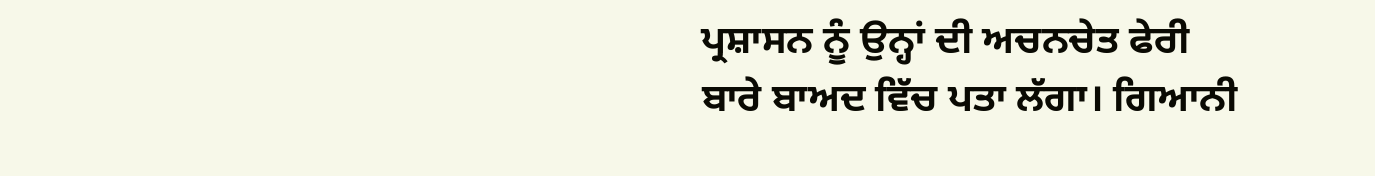ਪ੍ਰਸ਼ਾਸਨ ਨੂੰ ਉਨ੍ਹਾਂ ਦੀ ਅਚਨਚੇਤ ਫੇਰੀ ਬਾਰੇ ਬਾਅਦ ਵਿੱਚ ਪਤਾ ਲੱਗਾ। ਗਿਆਨੀ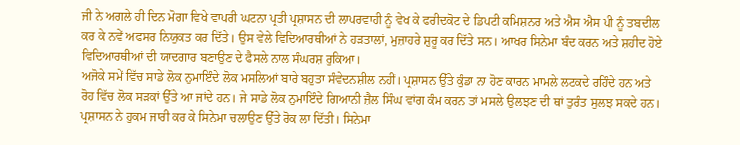ਜੀ ਨੇ ਅਗਲੇ ਹੀ ਦਿਨ ਮੋਗਾ ਵਿਖੇ ਵਾਪਰੀ ਘਟਨਾ ਪ੍ਰਤੀ ਪ੍ਰਸ਼ਾਸਨ ਦੀ ਲਾਪਰਵਾਹੀ ਨੂੰ ਵੇਖ ਕੇ ਫਰੀਦਕੋਟ ਦੇ ਡਿਪਟੀ ਕਮਿਸ਼ਨਰ ਅਤੇ ਐਸ ਐਸ ਪੀ ਨੂੰ ਤਬਦੀਲ ਕਰ ਕੇ ਨਵੇਂ ਅਫਸਰ ਨਿਯੁਕਤ ਕਰ ਦਿੱਤੇ। ਉਸ ਵੇਲੇ ਵਿਦਿਆਰਥੀਆਂ ਨੇ ਹੜਤਾਲਾਂ, ਮੁਜ਼ਾਹਰੇ ਸ਼ੁਰੂ ਕਰ ਦਿੱਤੇ ਸਨ। ਆਖਰ ਸਿਨੇਮਾ ਬੰਦ ਕਰਨ ਅਤੇ ਸ਼ਹੀਦ ਹੋਏ ਵਿਦਿਆਰਥੀਆਂ ਦੀ ਯਾਦਗਾਰ ਬਣਾਉਣ ਦੇ ਫੈਸਲੇ ਨਾਲ ਸੰਘਰਸ਼ ਰੁਕਿਆ।
ਅਜੋਕੇ ਸਮੇਂ ਵਿੱਚ ਸਾਡੇ ਲੋਕ ਨੁਮਾਇੰਦੇ ਲੋਕ ਮਸਲਿਆਂ ਬਾਰੇ ਬਹੁਤਾ ਸੰਵੇਦਨਸ਼ੀਲ ਨਹੀਂ। ਪ੍ਰਸ਼ਾਸਨ ਉੱਤੇ ਕੁੰਡਾ ਨਾ ਹੋਣ ਕਾਰਨ ਮਾਮਲੇ ਲਟਕਦੇ ਰਹਿੰਦੇ ਹਨ ਅਤੇ ਰੋਹ ਵਿੱਚ ਲੋਕ ਸੜਕਾਂ ਉੱਤੇ ਆ ਜਾਂਦੇ ਹਨ। ਜੇ ਸਾਡੇ ਲੋਕ ਨੁਮਾਇੰਦੇ ਗਿਆਨੀ ਜ਼ੈਲ ਸਿੰਘ ਵਾਂਗ ਕੰਮ ਕਰਨ ਤਾਂ ਮਸਲੇ ਉਲਝਣ ਦੀ ਥਾਂ ਤੁਰੰਤ ਸੁਲਝ ਸਕਦੇ ਹਨ। ਪ੍ਰਸ਼ਾਸਨ ਨੇ ਹੁਕਮ ਜਾਰੀ ਕਰ ਕੇ ਸਿਨੇਮਾ ਚਲਾਉਣ ਉੱਤੇ ਰੋਕ ਲਾ ਦਿੱਤੀ। ਸਿਨੇਮਾ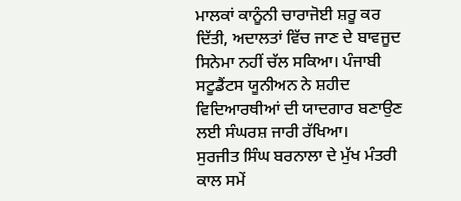ਮਾਲਕਾਂ ਕਾਨੂੰਨੀ ਚਾਰਾਜੋਈ ਸ਼ਰੂ ਕਰ ਦਿੱਤੀ, ਅਦਾਲਤਾਂ ਵਿੱਚ ਜਾਣ ਦੇ ਬਾਵਜੂਦ ਸਿਨੇਮਾ ਨਹੀਂ ਚੱਲ ਸਕਿਆ। ਪੰਜਾਬੀ ਸਟੂਡੈਂਟਸ ਯੂਨੀਅਨ ਨੇ ਸ਼ਹੀਦ ਵਿਦਿਆਰਥੀਆਂ ਦੀ ਯਾਦਗਾਰ ਬਣਾਉਣ ਲਈ ਸੰਘਰਸ਼ ਜਾਰੀ ਰੱਖਿਆ।
ਸੁਰਜੀਤ ਸਿੰਘ ਬਰਨਾਲਾ ਦੇ ਮੁੱਖ ਮੰਤਰੀ ਕਾਲ ਸਮੇਂ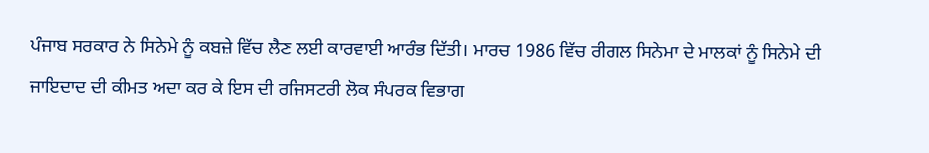ਪੰਜਾਬ ਸਰਕਾਰ ਨੇ ਸਿਨੇਮੇ ਨੂੰ ਕਬਜ਼ੇ ਵਿੱਚ ਲੈਣ ਲਈ ਕਾਰਵਾਈ ਆਰੰਭ ਦਿੱਤੀ। ਮਾਰਚ 1986 ਵਿੱਚ ਰੀਗਲ ਸਿਨੇਮਾ ਦੇ ਮਾਲਕਾਂ ਨੂੰ ਸਿਨੇਮੇ ਦੀ ਜਾਇਦਾਦ ਦੀ ਕੀਮਤ ਅਦਾ ਕਰ ਕੇ ਇਸ ਦੀ ਰਜਿਸਟਰੀ ਲੋਕ ਸੰਪਰਕ ਵਿਭਾਗ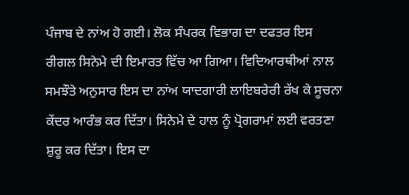ਪੰਜਾਬ ਦੇ ਨਾਂਅ ਹੋ ਗਈ। ਲੋਕ ਸੰਪਰਕ ਵਿਭਾਗ ਦਾ ਦਫਤਰ ਇਸ ਰੀਗਲ ਸਿਨੇਮੇ ਦੀ ਇਮਾਰਤ ਵਿੱਚ ਆ ਗਿਆ। ਵਿਦਿਆਰਥੀਆਂ ਨਾਲ ਸਮਝੌਤੇ ਅਨੁਸਾਰ ਇਸ ਦਾ ਨਾਂਅ ਯਾਦਗਾਰੀ ਲਾਇਬਰੇਰੀ ਰੱਖ ਕੇ ਸੂਚਨਾ ਕੇਂਦਰ ਆਰੰਭ ਕਰ ਦਿੱਤਾ। ਸਿਨੇਮੇ ਦੇ ਹਾਲ ਨੂੰ ਪ੍ਰੋਗਰਾਮਾਂ ਲਈ ਵਰਤਣਾ ਸ਼ੁਰੂ ਕਰ ਦਿੱਤਾ। ਇਸ ਦਾ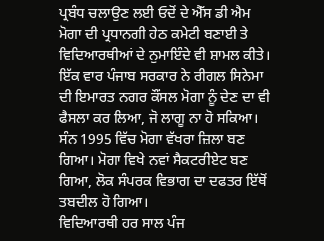ਪ੍ਰਬੰਧ ਚਲਾਉਣ ਲਈ ਓਦੋਂ ਦੇ ਐੱਸ ਡੀ ਐਮ ਮੋਗਾ ਦੀ ਪ੍ਰਧਾਨਗੀ ਹੇਠ ਕਮੇਟੀ ਬਣਾਈ ਤੇ ਵਿਦਿਆਰਥੀਆਂ ਦੇ ਨੁਮਾਇੰਦੇ ਵੀ ਸ਼ਾਮਲ ਕੀਤੇ। ਇੱਕ ਵਾਰ ਪੰਜਾਬ ਸਰਕਾਰ ਨੇ ਰੀਗਲ ਸਿਨੇਮਾ ਦੀ ਇਮਾਰਤ ਨਗਰ ਕੌਂਸਲ ਮੋਗਾ ਨੂੰ ਦੇਣ ਦਾ ਵੀ ਫੈਸਲਾ ਕਰ ਲਿਆ, ਜੋ ਲਾਗੂ ਨਾ ਹੋ ਸਕਿਆ। ਸੰਨ 1995 ਵਿੱਚ ਮੋਗਾ ਵੱਖਰਾ ਜ਼ਿਲਾ ਬਣ ਗਿਆ। ਮੋਗਾ ਵਿਖੇ ਨਵਾਂ ਸੈਕਟਰੀਏਟ ਬਣ ਗਿਆ, ਲੋਕ ਸੰਪਰਕ ਵਿਭਾਗ ਦਾ ਦਫਤਰ ਇੱਥੋਂ ਤਬਦੀਲ ਹੋ ਗਿਆ।
ਵਿਦਿਆਰਥੀ ਹਰ ਸਾਲ ਪੰਜ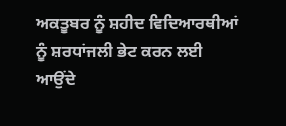ਅਕਤੂਬਰ ਨੂੰ ਸ਼ਹੀਦ ਵਿਦਿਆਰਥੀਆਂ ਨੂੰ ਸ਼ਰਧਾਂਜਲੀ ਭੇਟ ਕਰਨ ਲਈ ਆਉਂਦੇ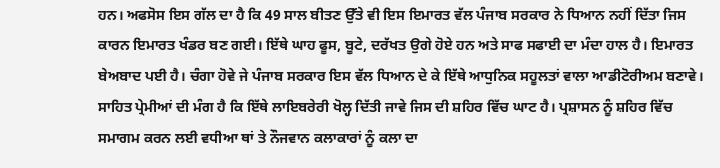ਹਨ। ਅਫਸੋਸ ਇਸ ਗੱਲ ਦਾ ਹੈ ਕਿ 49 ਸਾਲ ਬੀਤਣ ਉੱਤੇ ਵੀ ਇਸ ਇਮਾਰਤ ਵੱਲ ਪੰਜਾਬ ਸਰਕਾਰ ਨੇ ਧਿਆਨ ਨਹੀਂ ਦਿੱਤਾ ਜਿਸ ਕਾਰਨ ਇਮਾਰਤ ਖੰਡਰ ਬਣ ਗਈ। ਇੱਥੇ ਘਾਹ ਫੂਸ, ਬੂਟੇ, ਦਰੱਖਤ ਉਗੇ ਹੋਏ ਹਨ ਅਤੇ ਸਾਫ ਸਫਾਈ ਦਾ ਮੰਦਾ ਹਾਲ ਹੈ। ਇਮਾਰਤ ਬੇਅਬਾਦ ਪਈ ਹੈ। ਚੰਗਾ ਹੋਵੇ ਜੇ ਪੰਜਾਬ ਸਰਕਾਰ ਇਸ ਵੱਲ ਧਿਆਨ ਦੇ ਕੇ ਇੱਥੇ ਆਧੁਨਿਕ ਸਹੂਲਤਾਂ ਵਾਲਾ ਆਡੀਟੋਰੀਅਮ ਬਣਾਵੇ। ਸਾਹਿਤ ਪ੍ਰੇਮੀਆਂ ਦੀ ਮੰਗ ਹੈ ਕਿ ਇੱਥੇ ਲਾਇਬਰੇਰੀ ਖੋਲ੍ਹ ਦਿੱਤੀ ਜਾਵੇ ਜਿਸ ਦੀ ਸ਼ਹਿਰ ਵਿੱਚ ਘਾਟ ਹੈ। ਪ੍ਰਸ਼ਾਸਨ ਨੂੰ ਸ਼ਹਿਰ ਵਿੱਚ ਸਮਾਗਮ ਕਰਨ ਲਈ ਵਧੀਆ ਥਾਂ ਤੇ ਨੌਜਵਾਨ ਕਲਾਕਾਰਾਂ ਨੂੰ ਕਲਾ ਦਾ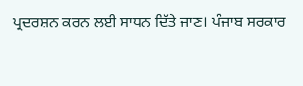ਪ੍ਰਦਰਸ਼ਨ ਕਰਨ ਲਈ ਸਾਧਨ ਦਿੱਤੇ ਜਾਣ। ਪੰਜਾਬ ਸਰਕਾਰ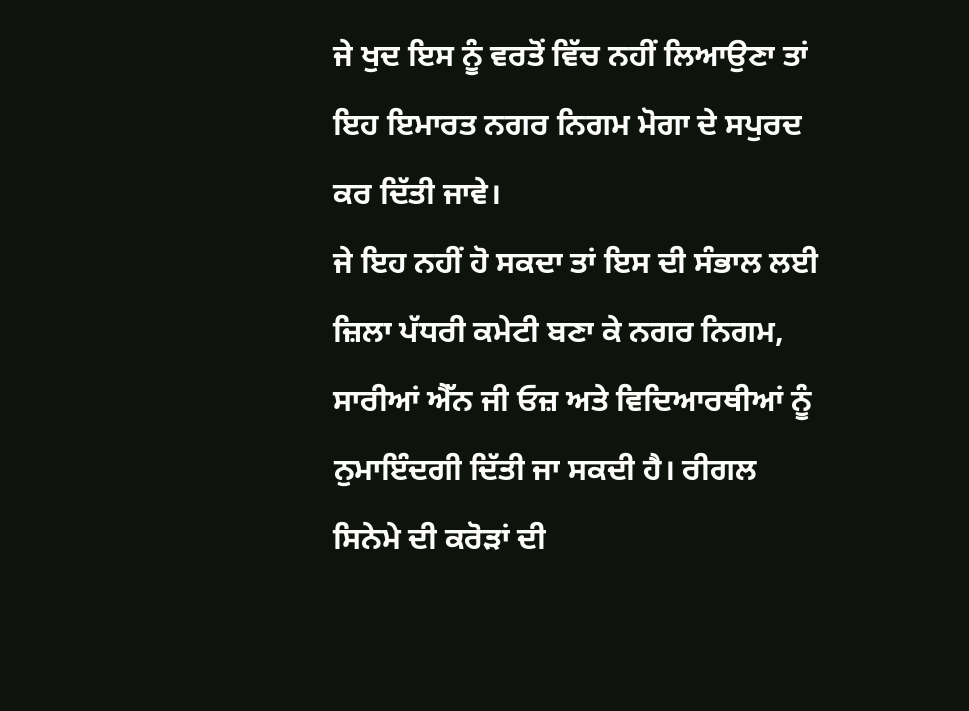ਜੇ ਖੁਦ ਇਸ ਨੂੰ ਵਰਤੋਂ ਵਿੱਚ ਨਹੀਂ ਲਿਆਉਣਾ ਤਾਂ ਇਹ ਇਮਾਰਤ ਨਗਰ ਨਿਗਮ ਮੋਗਾ ਦੇ ਸਪੁਰਦ ਕਰ ਦਿੱਤੀ ਜਾਵੇ।
ਜੇ ਇਹ ਨਹੀਂ ਹੋ ਸਕਦਾ ਤਾਂ ਇਸ ਦੀ ਸੰਭਾਲ ਲਈ ਜ਼ਿਲਾ ਪੱਧਰੀ ਕਮੇਟੀ ਬਣਾ ਕੇ ਨਗਰ ਨਿਗਮ, ਸਾਰੀਆਂ ਐੱਨ ਜੀ ਓਜ਼ ਅਤੇ ਵਿਦਿਆਰਥੀਆਂ ਨੂੰ ਨੁਮਾਇੰਦਗੀ ਦਿੱਤੀ ਜਾ ਸਕਦੀ ਹੈ। ਰੀਗਲ ਸਿਨੇਮੇ ਦੀ ਕਰੋੜਾਂ ਦੀ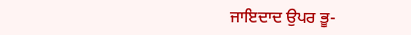ਜਾਇਦਾਦ ਉਪਰ ਭੂ-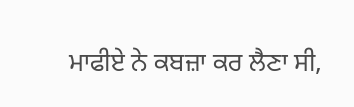ਮਾਫੀਏ ਨੇ ਕਬਜ਼ਾ ਕਰ ਲੈਣਾ ਸੀ,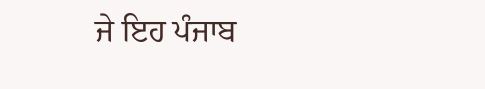ਜੇ ਇਹ ਪੰਜਾਬ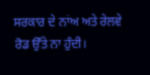ਸਰਕਾਰ ਦੇ ਨਾਂਅ ਅਤੇ ਰੇਲਵੇ ਰੋਡ ਉੱਤੇ ਨਾ ਹੁੰਦੀ।